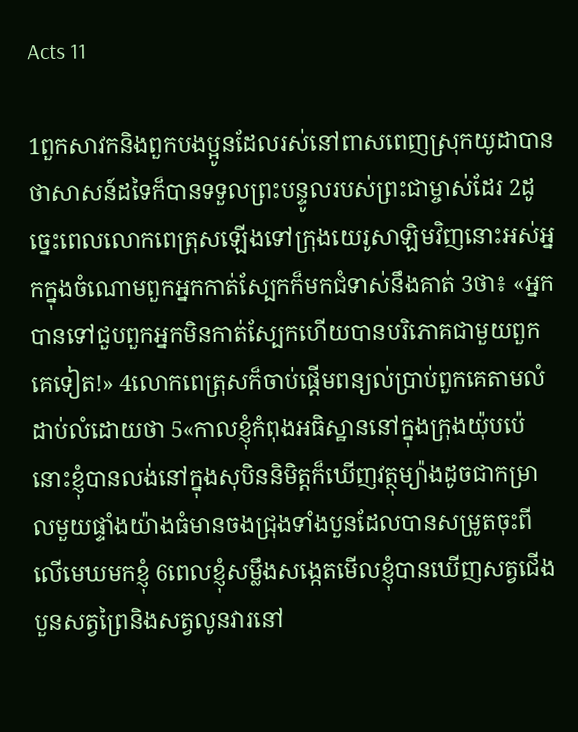Acts 11

1ពួកសាវកនិងពួកបងប្អូនដែលរស់នៅពាសពេញស្រុកយូដាបានថាសាសន៍ដទៃក៏បានទទួលព្រះបន្ទូលរបស់ព្រះជាម្ចាស់ដែរ 2ដូច្នេះពេលលោកពេត្រុសឡើងទៅក្រុងយេរូសាឡិមវិញនោះអស់អ្នកក្នុងចំណោមពួកអ្នកកាត់ស្បែកក៏មកជំទាស់នឹងគាត់ 3ថា៖ «អ្នកបានទៅជួបពួកអ្នកមិនកាត់ស្បែកហើយបានបរិភោគជាមួយពួកគេទៀត!» 4លោកពេត្រុសក៏ចាប់ផ្ដើមពន្យល់ប្រាប់ពួកគេតាមលំដាប់លំដោយថា 5«កាលខ្ញុំកំពុងអធិស្ឋាននៅក្នុងក្រុងយ៉ុបប៉េនោះខ្ញុំបានលង់នៅក្នុងសុបិននិមិត្ដក៏ឃើញវត្ថុម្យ៉ាងដូចជាកម្រាលមួយផ្ទាំងយ៉ាងធំមានចងជ្រុងទាំងបួនដែលបានសម្រូតចុះពីលើមេឃមកខ្ញុំ 6ពេលខ្ញុំសម្លឹងសង្កេតមើលខ្ញុំបានឃើញសត្វជើងបួនសត្វព្រៃនិងសត្វលូនវារនៅ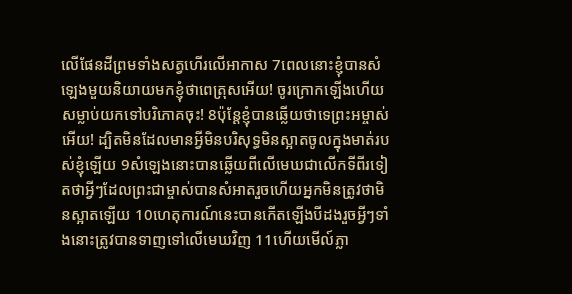លើផែនដីព្រមទាំងសត្វហើរលើអាកាស 7ពេលនោះខ្ញុំបានសំឡេងមួយនិយាយមកខ្ញុំថាពេត្រុសអើយ! ចូរក្រោកឡើងហើយសម្លាប់យកទៅបរិភោគចុះ! 8ប៉ុន្ដែខ្ញុំបានឆ្លើយថាទេព្រះអម្ចាស់អើយ! ដ្បិតមិនដែលមានអ្វីមិនបរិសុទ្ធមិនស្អាតចូលក្នុងមាត់របស់ខ្ញុំឡើយ 9សំឡេងនោះបានឆ្លើយពីលើមេឃជាលើកទីពីរទៀតថាអ្វីៗដែលព្រះជាម្ចាស់បានសំអាតរួចហើយអ្នកមិនត្រូវថាមិនស្អាតឡើយ 10ហេតុការណ៍នេះបានកើតឡើងបីដងរួចអ្វីៗទាំងនោះត្រូវបានទាញទៅលើមេឃវិញ 11ហើយមើល៍ភ្លា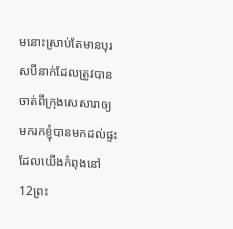មនោះស្រាប់តែមានបុរសបីនាក់ដែលត្រូវបានចាត់ពីក្រុងសេសារាឲ្យមករកខ្ញុំបានមកដល់ផ្ទះដែលយើងកំពុងនៅ 12ព្រះ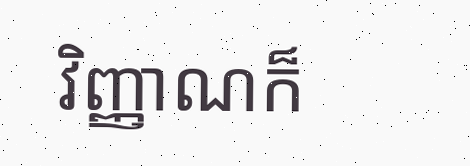វិញ្ញាណក៏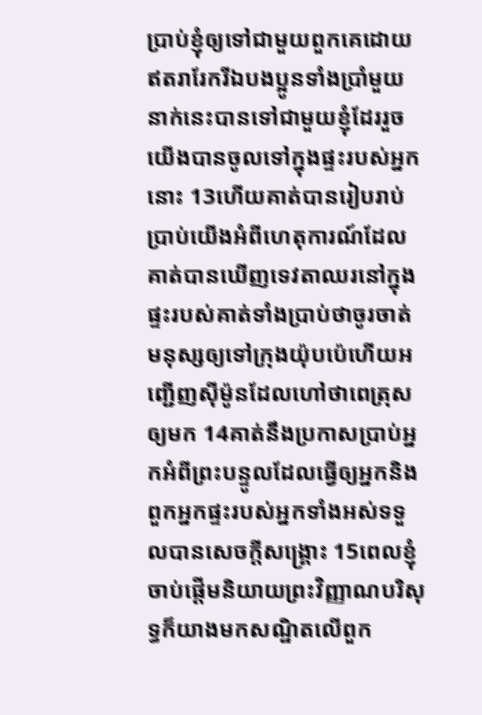ប្រាប់ខ្ញុំឲ្យទៅជាមួយពួកគេដោយឥតរារែករីឯបងប្អូនទាំងប្រាំមួយនាក់នេះបានទៅជាមួយខ្ញុំដែររួចយើងបានចូលទៅក្នុងផ្ទះរបស់អ្នកនោះ 13ហើយគាត់បានរៀបរាប់ប្រាប់យើងអំពីហេតុការណ៍ដែលគាត់បានឃើញទេវតាឈរនៅក្នុងផ្ទះរបស់គាត់ទាំងប្រាប់ថាចូរចាត់មនុស្សឲ្យទៅក្រុងយ៉ុបប៉េហើយអញ្ជើញស៊ីម៉ូនដែលហៅថាពេត្រុសឲ្យមក 14គាត់នឹងប្រកាសប្រាប់អ្នកអំពីព្រះបន្ទូលដែលធ្វើឲ្យអ្នកនិងពួកអ្នកផ្ទះរបស់អ្នកទាំងអស់ទទួលបានសេចក្ដីសង្គ្រោះ 15ពេលខ្ញុំចាប់ផ្ដើមនិយាយព្រះវិញ្ញាណបរិសុទ្ធក៏យាងមកសណ្ឋិតលើពួក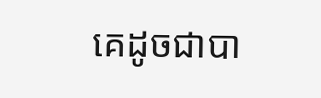គេដូចជាបា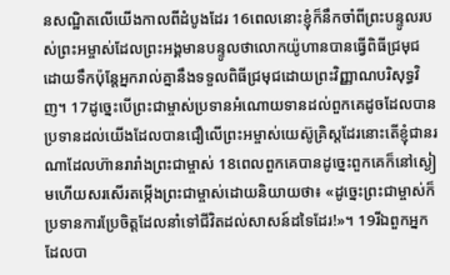នសណ្ឋិតលើយើងកាលពីដំបូងដែរ 16ពេលនោះខ្ញុំក៏នឹកចាំពីព្រះបន្ទូលរបស់ព្រះអម្ចាស់ដែលព្រះអង្គមានបន្ទូលថាលោកយ៉ូហានបានធ្វើពិធីជ្រមុជដោយទឹកប៉ុន្ដែអ្នករាល់គ្នានឹងទទួលពិធីជ្រមុជដោយព្រះវិញ្ញាណបរិសុទ្ធវិញ។ 17ដូច្នេះបើព្រះជាម្ចាស់ប្រទានអំណោយទានដល់ពួកគេដូចដែលបានប្រទានដល់យើងដែលបានជឿលើព្រះអម្ចាស់យេស៊ូគ្រិស្ដដែរនោះតើខ្ញុំជានរណាដែលហ៊ានរារាំងព្រះជាម្ចាស់ 18ពេលពួកគេបានដូច្នេះពួកគេក៏នៅស្ងៀមហើយសរសើរតម្កើងព្រះជាម្ចាស់ដោយនិយាយថា៖ «ដូច្នេះព្រះជាម្ចាស់ក៏ប្រទានការប្រែចិត្ដដែលនាំទៅជីវិតដល់សាសន៍ដទៃដែរ!»។ 19រីឯពួកអ្នកដែលបា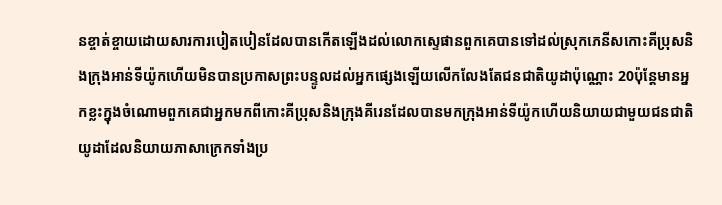នខ្ចាត់ខ្ចាយដោយសារការបៀតបៀនដែលបានកើតឡើងដល់លោកស្ទេផានពួកគេបានទៅដល់ស្រុកភេនីសកោះគីប្រុសនិងក្រុងអាន់ទីយ៉ូកហើយមិនបានប្រកាសព្រះបន្ទូលដល់អ្នកផ្សេងឡើយលើកលែងតែជនជាតិយូដាប៉ុណ្ណោះ 20ប៉ុន្ដែមានអ្នកខ្លះក្នុងចំណោមពួកគេជាអ្នកមកពីកោះគីប្រុសនិងក្រុងគីរេនដែលបានមកក្រុងអាន់ទីយ៉ូកហើយនិយាយជាមួយជនជាតិយូដាដែលនិយាយភាសាក្រេកទាំងប្រ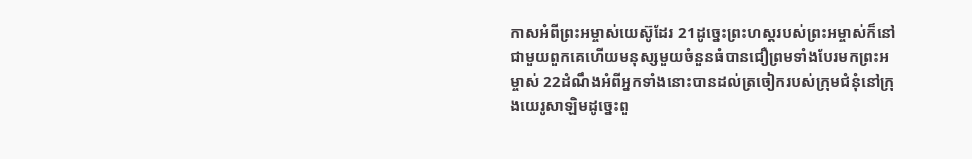កាសអំពីព្រះអម្ចាស់យេស៊ូដែរ 21ដូច្នេះព្រះហស្ដរបស់ព្រះអម្ចាស់ក៏នៅជាមួយពួកគេហើយមនុស្សមួយចំនួនធំបានជឿព្រមទាំងបែរមកព្រះអម្ចាស់ 22ដំណឹងអំពីអ្នកទាំងនោះបានដល់ត្រចៀករបស់ក្រុមជំនុំនៅក្រុងយេរូសាឡិមដូច្នេះពួ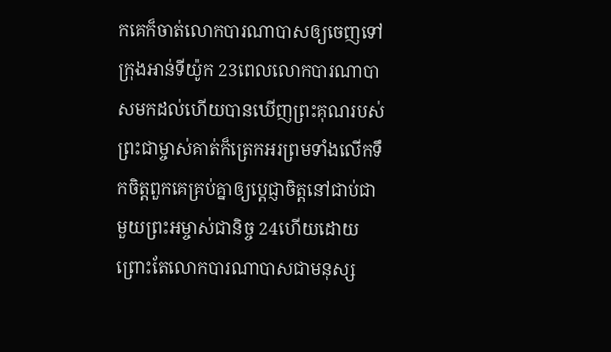កគេក៏ចាត់លោកបារណាបាសឲ្យចេញទៅក្រុងអាន់ទីយ៉ូក 23ពេលលោកបារណាបាសមកដល់ហើយបានឃើញព្រះគុណរបស់ព្រះជាម្ចាស់គាត់ក៏ត្រេកអរព្រមទាំងលើកទឹកចិត្តពួកគេគ្រប់គ្នាឲ្យប្ដេជ្ញាចិត្តនៅជាប់ជាមួយព្រះអម្ចាស់ជានិច្ច 24ហើយដោយព្រោះតែលោកបារណាបាសជាមនុស្ស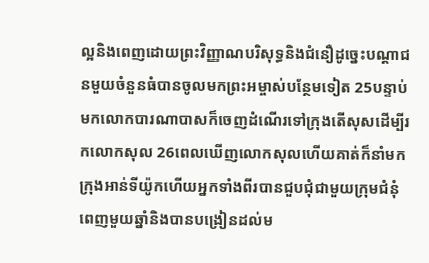ល្អនិងពេញដោយព្រះវិញ្ញាណបរិសុទ្ធនិងជំនឿដូច្នេះបណ្ដាជនមួយចំនួនធំបានចូលមកព្រះអម្ចាស់បន្ថែមទៀត 25បន្ទាប់មកលោកបារណាបាសក៏ចេញដំណើរទៅក្រុងតើសុសដើម្បីរកលោកសុល 26ពេលឃើញលោកសុលហើយគាត់ក៏នាំមកក្រុងអាន់ទីយ៉ូកហើយអ្នកទាំងពីរបានជួបជុំជាមួយក្រុមជំនុំពេញមួយឆ្នាំនិងបានបង្រៀនដល់ម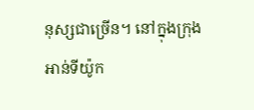នុស្សជាច្រើន។ នៅក្នុងក្រុងអាន់ទីយ៉ូក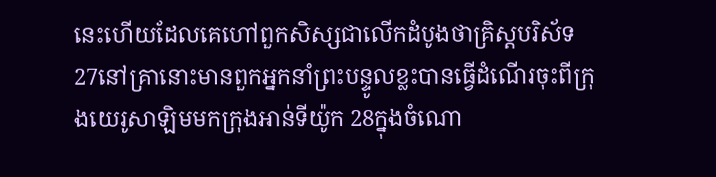នេះហើយដែលគេហៅពួកសិស្សជាលើកដំបូងថាគ្រិស្ដបរិស័ទ 27នៅគ្រានោះមានពួកអ្នកនាំព្រះបន្ទូលខ្លះបានធ្វើដំណើរចុះពីក្រុងយេរូសាឡិមមកក្រុងអាន់ទីយ៉ូក 28ក្នុងចំណោ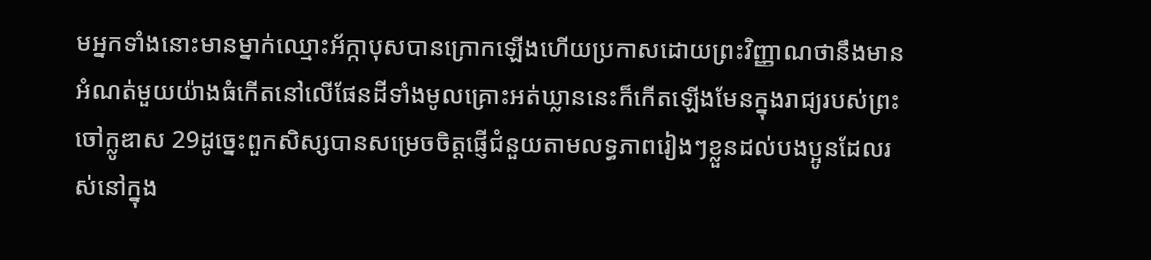មអ្នកទាំងនោះមានម្នាក់ឈ្មោះអ័ក្កាបុសបានក្រោកឡើងហើយប្រកាសដោយព្រះវិញ្ញាណថានឹងមានអំណត់មួយយ៉ាងធំកើតនៅលើផែនដីទាំងមូលគ្រោះអត់ឃ្លាននេះក៏កើតឡើងមែនក្នុងរាជ្យរបស់ព្រះចៅក្លូឌាស 29ដូច្នេះពួកសិស្សបានសម្រេចចិត្ដផ្ញើជំនួយតាមលទ្ធភាពរៀងៗខ្លួនដល់បងប្អូនដែលរស់នៅក្នុង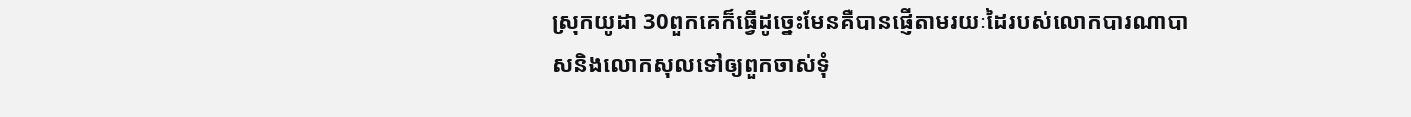ស្រុកយូដា 30ពួកគេក៏ធ្វើដូច្នេះមែនគឺបានផ្ញើតាមរយៈដៃរបស់លោកបារណាបាសនិងលោកសុលទៅឲ្យពួកចាស់ទុំ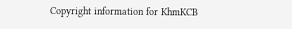Copyright information for KhmKCB